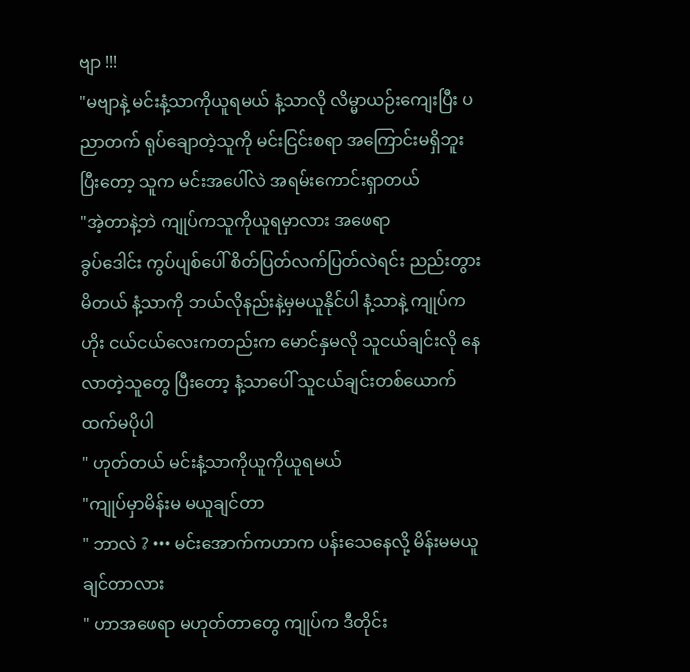ဗျာ !!!
"မဗျာနဲ့ မင်းနံ့သာကိုယူရမယ် နံ့သာလို လိမ္မာယဉ်းကျေးပြီး ပညာတက် ရုပ်ချောတဲ့သူကို မင်းငြင်းစရာ အကြောင်းမရှိဘူး ပြီးတော့ သူက မင်းအပေါ်လဲ အရမ်းကောင်းရှာတယ်
"အဲ့တာနဲ့ဘဲ ကျုပ်ကသူကိုယူရမှာလား အဖေရာ
ခွပ်ဒေါင်း ကွပ်ပျစ်ပေါ် စိတ်ပြတ်လက်ပြတ်လဲရင်း ညည်းတွားမိတယ် နံ့သာကို ဘယ်လိုနည်းနဲ့မှမယူနိုင်ပါ နံ့သာနဲ့ ကျုပ်ကဟိုး ငယ်ငယ်လေးကတည်းက မောင်နှမလို သူငယ်ချင်းလို နေလာတဲ့သူတွေ ပြီးတော့ နံ့သာပေါ် သူငယ်ချင်းတစ်ယောက်ထက်မပိုပါ
" ဟုတ်တယ် မင်းနံ့သာကိုယူကိုယူရမယ်
"ကျုပ်မှာမိန်းမ မယူချင်တာ
" ဘာလဲ ? ••• မင်းအောက်ကဟာက ပန်းသေနေလို့ မိန်းမမယူချင်တာလား
" ဟာအဖေရာ မဟုတ်တာတွေ ကျုပ်က ဒီတိုင်း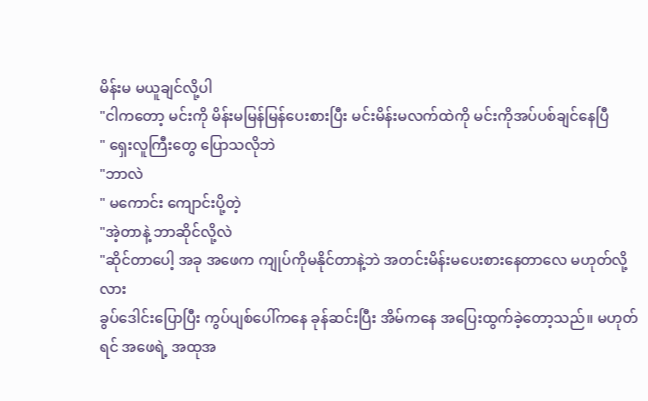မိန်းမ မယူချင်လို့ပါ
"ငါကတော့ မင်းကို မိန်းမမြန်မြန်ပေးစားပြီး မင်းမိန်းမလက်ထဲကို မင်းကိုအပ်ပစ်ချင်နေပြီ
" ရှေးလူကြီးတွေ ပြောသလိုဘဲ
"ဘာလဲ
" မကောင်း ကျောင်းပို့တဲ့
"အဲ့တာနဲ့ ဘာဆိုင်လို့လဲ
"ဆိုင်တာပေါ့ အခု အဖေက ကျုပ်ကိုမနိုင်တာနဲ့ဘဲ အတင်းမိန်းမပေးစားနေတာလေ မဟုတ်လို့လား
ခွပ်ဒေါင်းပြောပြီး ကွပ်ပျစ်ပေါ်ကနေ ခုန်ဆင်းပြီး အိမ်ကနေ အပြေးထွက်ခဲ့တော့သည်။ မဟုတ်ရင် အဖေရဲ့ အထုအ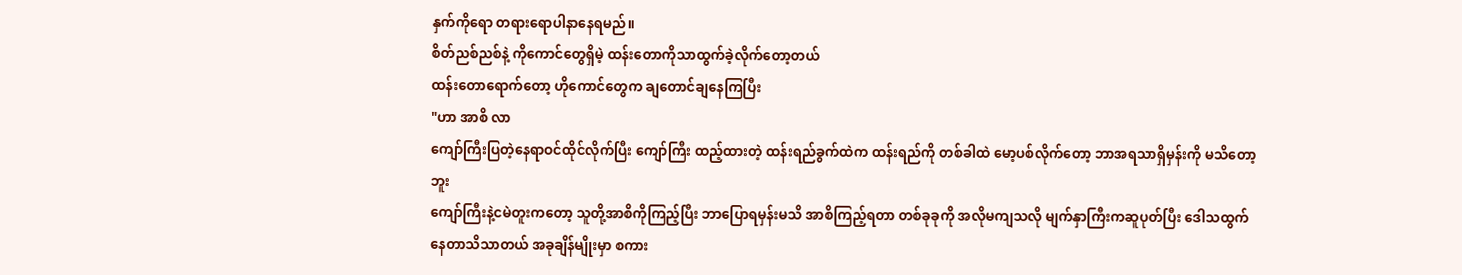နှက်ကိုရော တရားရောပါနာနေရမည်။
စိတ်ညစ်ညစ်နဲ့ ကိုကောင်တွေရှိမဲ့ ထန်းတောကိုသာထွက်ခဲ့လိုက်တော့တယ်
ထန်းတောရောက်တော့ ဟိုကောင်တွေက ချတောင်ချနေကြပြီး
"ဟာ အာစိ လာ
ကျော်ကြီးပြတဲ့နေရာဝင်ထိုင်လိုက်ပြီး ကျော်ကြီး ထည့်ထားတဲ့ ထန်းရည်ခွက်ထဲက ထန်းရည်ကို တစ်ခါထဲ မော့ပစ်လိုက်တော့ ဘာအရသာရှိမှန်းကို မသိတော့ဘူး
ကျော်ကြီးနဲ့ငမဲတူးကတော့ သူတို့အာစိကိုကြည့်ပြီး ဘာပြောရမှန်းမသိ အာစိကြည့်ရတာ တစ်ခုခုကို အလိုမကျသလို မျက်နှာကြီးကဆူပုတ်ပြီး ဒေါသထွက်နေတာသိသာတယ် အခုချိန်မျိုးမှာ စကား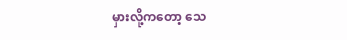မှားလို့ကတော့ သေ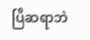ပြီဆရာဘဲ